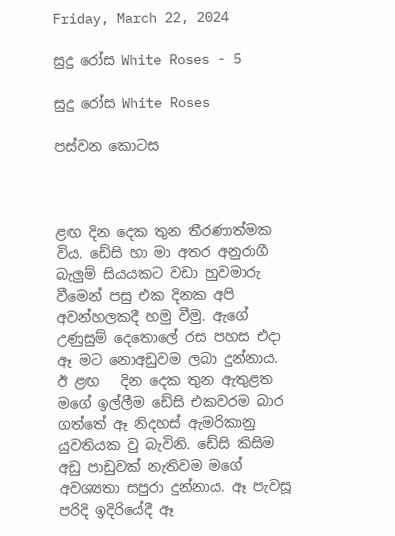Friday, March 22, 2024

සුදු රෝස White Roses - 5

සුදු රෝස White Roses

පස්වන කොටස



ළඟ දින දෙක තුන තීරණාත්මක විය. ඩේසි හා මා අතර අනුරාගී බැලුම් සියයකට වඩා හුවමාරු වීමෙන් පසු එක දිනක අපි  අවන්හලකදී හමු වීමු. ඇගේ උණුසුම් දෙතොලේ රස පහස එදා ඈ මට නොඅඩුවම ලබා දුන්නාය.  ඊ ළඟ   දින දෙක තුන ඇතුළත මගේ ඉල්ලීම ඩේසි එකවරම බාර ගත්තේ ඈ නිදහස් ඇමරිකානු යුවතියක වු බැවිනි. ඩේසි කිසිම අඩු පාඩුවක් නැතිවම මගේ අවශ්‍යතා සපුරා දුන්නාය. ඈ පැවසූ පරිදි ඉදිරියේදී ඈ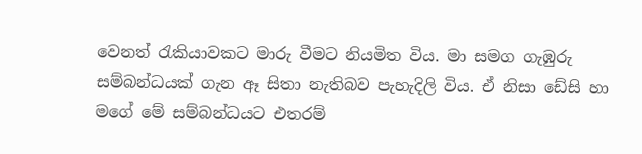වෙනත් රැකියාවකට මාරු වීමට නියමිත විය. මා සමග ගැඹුරු සම්බන්ධයක් ගැන ඈ සිතා නැතිබව පැහැදිලි විය. ඒ නිසා ඩේසි හා මගේ මේ සම්බන්ධයට එතරම්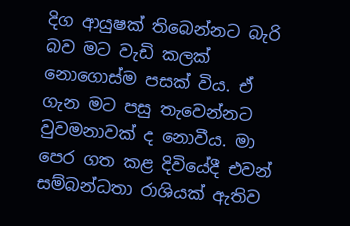දිග ආයුෂක් තිබෙන්නට බැරි බව මට වැඩි කලක් නොගොස්ම පසක් විය. ඒ ගැන මට පසු තැවෙන්නට වුවමනාවක් ද නොවීය. මා පෙර ගත කළ දිවියේදී එවන් සම්බන්ධතා රාශියක් ඇතිව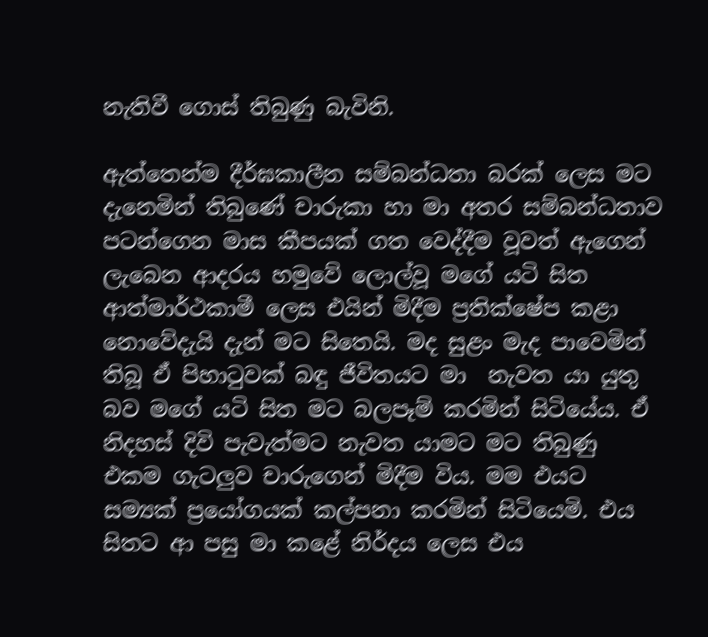නැතිවී ගොස් තිබුණු බැවිනි.

ඇත්තෙන්ම දීර්ඝකාලීන සම්බන්ධතා බරක් ලෙස මට දැනෙමින් තිබුණේ චාරුකා හා මා අතර සම්බන්ධතාව පටන්ගෙන මාස කීපයක් ගත වෙද්දීම වූවත් ඇගෙන් ලැබෙන ආදරය හමුවේ ලොල්වූ මගේ යටි සිත   ආත්මාර්ථකාමී ලෙස එයින් මිදීම ප්‍රතික්ෂේප කළා නොවේදැයි දැන් මට සිතෙයි. මද සුළං මැද පාවෙමින් තිබූ ඒ පිහාටුවක් බඳු ජීවිතයට මා  නැවත යා යුතු බව මගේ යටි සිත මට බලපෑම් කරමින් සිටියේය. ඒ නිදහස් දිවි පැවැත්මට නැවත යාමට මට තිබුණු එකම ගැටලුව චාරුගෙන් මිදීම විය. මම එයට සම්‍යක් ප්‍රයෝගයක් කල්පනා කරමින් සිටියෙමි. එය සිතට ආ පසු මා කළේ නිර්දය ලෙස එය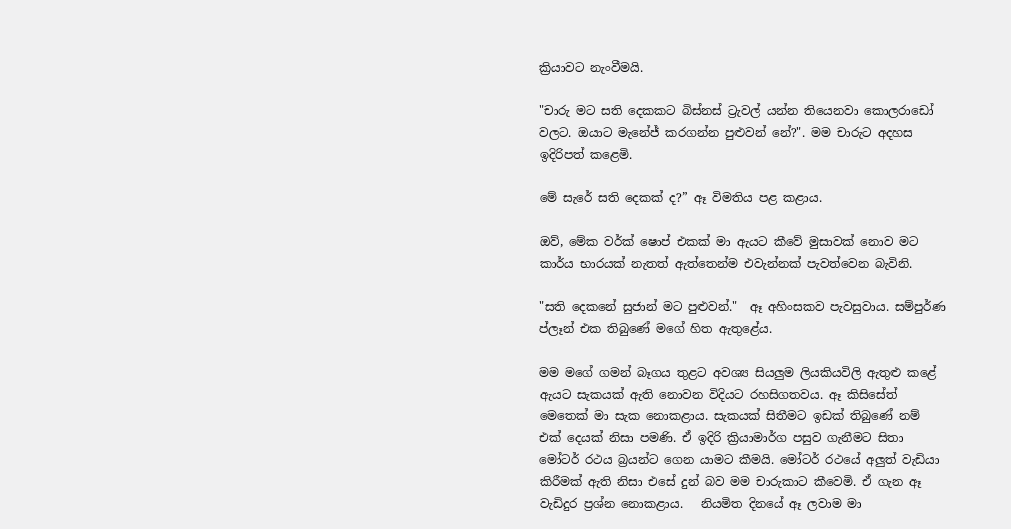ක්‍රියාවට නැංවීමයි.

"චාරු මට සති දෙකකට බිස්නස් ට්‍රැවල් යන්න තියෙනවා කොලරාඩෝ වලට. ඔයාට මැනේජ් කරගන්න පුළුවන් නේ?". මම චාරුට අදහස ඉදිරිපත් කළෙමි.

මේ සැරේ සති දෙකක් ද?” ඈ විමතිය පළ කළාය.

ඔව්, මේක වර්ක් ෂොප් එකක් මා ඇයට කීවේ මුසාවක් නොව මට කාර්ය භාරයක් නැතත් ඇත්තෙන්ම එවැන්නක් පැවත්වෙන බැවිනි.

"සති දෙකනේ සුජාන් මට පුළුවන්."  ඈ අහිංසකව පැවසුවාය. සම්පුර්ණ ප්ලෑන් එක තිබුණේ මගේ හිත ඇතුළේය.

මම මගේ ගමන් බෑගය තුළට අවශ්‍ය සියලුම ලියකියවිලි ඇතුළු කළේ ඇයට සැකයක් ඇති නොවන විදියට රහසිගතවය. ඈ කිසිසේත් මෙතෙක් මා සැක නොකළාය. සැකයක් සිතීමට ඉඩක් තිබුණේ නම් එක් දෙයක් නිසා පමණි. ඒ ඉදිරි ක්‍රියාමාර්ග පසුව ගැනීමට සිතා මෝටර් රථය බ්‍රයන්ට ගෙන යාමට කීමයි. මෝටර් රථයේ අලුත් වැඩියා කිරීමක් ඇති නිසා එසේ දුන් බව මම චාරුකාට කීවෙමි. ඒ ගැන ඈ වැඩිදුර ප්‍රශ්න නොකළාය.   නියමිත දිනයේ ඈ ලවාම මා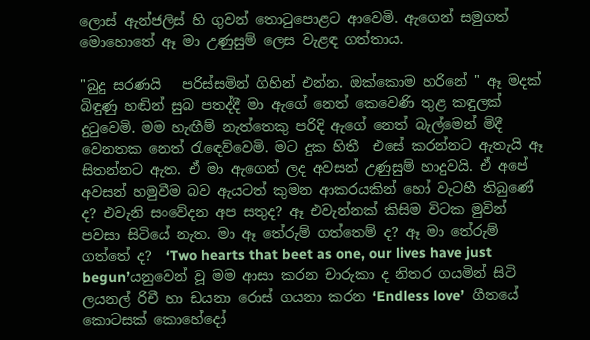ලොස් ඇන්ජලිස් හි ගුවන් තොටුපොළට ආවෙමි. ඇගෙන් සමුගත් මොහොතේ ඈ මා උණුසුම් ලෙස වැළඳ ගත්තාය.

"බුදු සරණයි   පරිස්සමින් ගිහින් එන්න. ඔක්කොම හරිනේ " ඈ මදක් බිඳුණු හඬින් සුබ පතද්දී මා ඇගේ නෙත් කෙවෙණි තුළ කඳුලක් දුටුවෙමි. මම හැඟීම් නැත්තෙකු පරිදි ඇගේ නෙත් බැල්මෙන් මිදී වෙනතක නෙත් රැඳෙව්වෙමි. මට දුක හිතී  එසේ කරන්නට ඇතැයි ඈ සිතන්නට ඇත. ඒ මා ඇගෙන් ලද අවසන් උණුසුම් හාදුවයි. ඒ අපේ අවසන් හමුවීම බව ඇයටත් කුමන ආකරයකින් හෝ වැටහී තිබුණේ ද? එවැනි සංවේදන අප සතුද? ඈ එවැන්නක් කිසිම විටක මුවින් පවසා සිටියේ නැත. මා ඈ තේරුම් ගත්තෙම් ද? ඈ මා තේරුම් ගත්තේ ද?  ‘Two hearts that beet as one, our lives have just begun’යනුවෙන් වූ මම ආසා කරන චාරුකා ද නිතර ගයමින් සිටි ලයනල් රිචී හා ඩයනා රොස් ගයනා කරන ‘Endless love’  ගීතයේ කොටසක් කොහේදෝ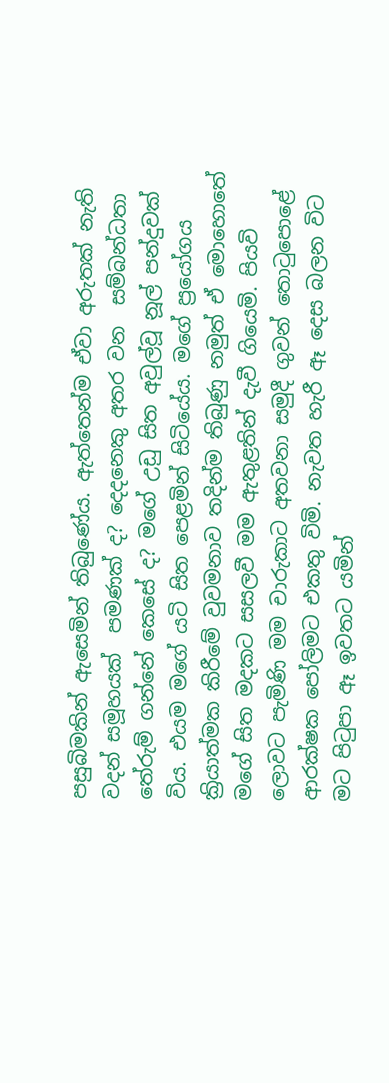පසුබිමකින් ඇසෙමින් තිබුණේය. ඇත්තෙන්ම ඒවා අරුතක් නැති වදන් සමූහයක්  පමණක් ද? දෙදනෙකු අතර වන  සම්බන්ධතා තේරුම් ගන්නේ කෙසේ ද? මගේ උඩු සිත අවුල්වූ නූල් පන්දුවක් විය. එයම මගේ යටි සිත පෙළමින් සිටියේය. මගේ ප්‍රයෝගය ක්‍රියාත්මක කිරීමේ වුවමනාව තදින්ම තිබුණු නමුත් ඒ මොහොතේ මගේ සිත මදකට සසලවී මම ඇතුළතින් දැවී ගියෙමි. පියවි ලොවට පැමිණි මම චාරුකාට අතවනා සමුදී ගුවන් තොටුපොළේ ආරක්ෂක පෝලිමට එකතු විමි. නැවත හැරී ඈ දෙස බලන විට මට පිටුපා ඈ ඉවතට යමින්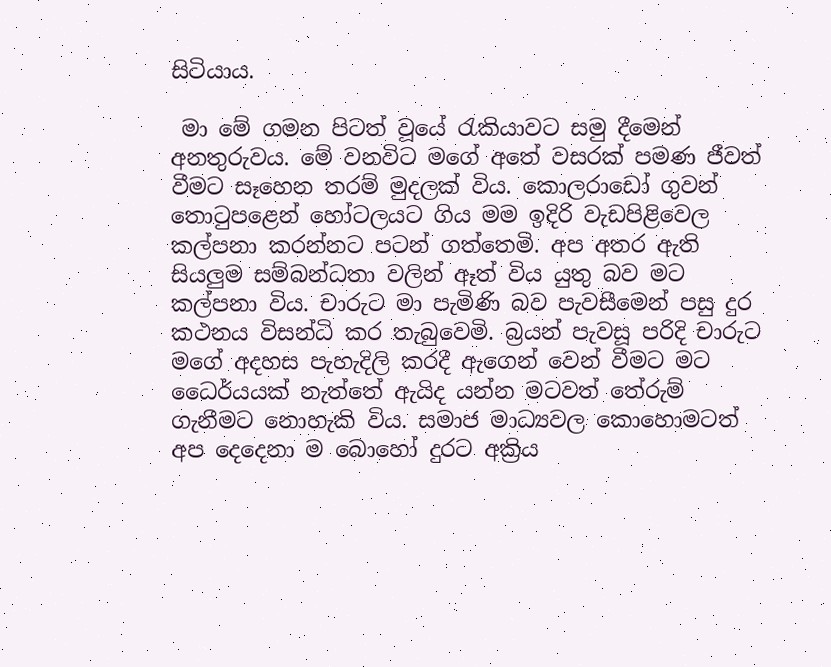සිටියාය.

 මා මේ ගමන පිටත් වූයේ රැකියාවට සමු දීමෙන් අනතුරුවය. මේ වනවිට මගේ අතේ වසරක් පමණ ජීවත් වීමට සෑහෙන තරම් මුදලක් විය. කොලරාඩෝ ගුවන් තොටුපළෙන් හෝටලයට ගිය මම ඉදිරි වැඩපිළිවෙල කල්පනා කරන්නට පටන් ගත්තෙමි. අප අතර ඇති සියලුම සම්බන්ධතා වලින් ඈත් විය යුතු බව මට කල්පනා විය. චාරුට මා පැමිණි බව පැවසීමෙන් පසු දුර කථනය විසන්ධි කර තැබුවෙමි. බ්‍රයන් පැවසූ පරිදි චාරුට මගේ අදහස පැහැදිලි කරදී ඇගෙන් වෙන් වීමට මට ධෛර්යයක් නැත්තේ ඇයිද යන්න මටවත් තේරුම් ගැනීමට නොහැකි විය. සමාජ මාධ්‍යවල කොහොමටත් අප දෙදෙනා ම බොහෝ දුරට අක්‍රිය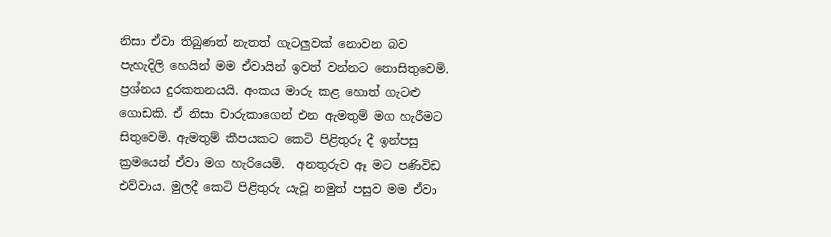නිසා ඒවා තිබුණත් නැතත් ගැටලුවක් නොවන බව පැහැදිලි හෙයින් මම ඒවායින් ඉවත් වන්නට නොසිතුවෙමි. ප්‍රශ්නය දුරකතනයයි. අංකය මාරු කළ හොත් ගැටළු ගොඩකි. ඒ නිසා චාරුකාගෙන් එන ඇමතුම් මග හැරීමට සිතුවෙමි. ඇමතුම් කීපයකට කෙටි පිළිතුරු දී ඉන්පසු ක්‍රමයෙන් ඒවා මග හැරියෙමි.  අනතුරුව ඈ මට පණිවිඩ එව්වාය. මුලදී කෙටි පිළිතුරු යැවූ නමුත් පසුව මම ඒවා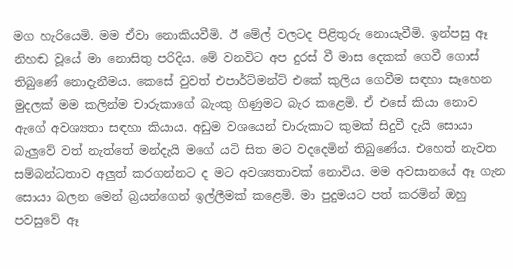මග හැරියෙමි. මම ඒවා නොකියවීමි. ඊ මේල් වලටද පිළිතුරු නොයැවීමි. ඉන්පසු ඈ නිහඬ වූයේ මා නොසිතු පරිදිය. මේ වනවිට අප දුරස් වී මාස දෙකක් ගෙවී ගොස් තිබුණේ නොදැනීමය. කෙසේ වුවත් එපාර්ට්මන්ට් එකේ කුලිය ගෙවීම සඳහා සෑහෙන මුදලක් මම කලින්ම චාරුකාගේ බැංකු ගිණුමට බැර කළෙමි. ඒ එසේ කියා නොව ඇගේ අවශ්‍යතා සඳහා කියාය. අඩුම වශයෙන් චාරුකාට කුමක් සිදුවී දැයි සොයා බැලුවේ වත් නැත්තේ මන්දැයි මගේ යටි සිත මට වදදෙමින් තිබුණේය. එහෙත් නැවත සම්බන්ධතාව අලුත් කරගන්නට ද මට අවශ්‍යතාවක් නොවිය. මම අවසානයේ ඈ ගැන සොයා බලන මෙන් බ්‍රයන්ගෙන් ඉල්ලීමක් කළෙමි. මා පුදුමයට පත් කරමින් ඔහු පවසුවේ ඈ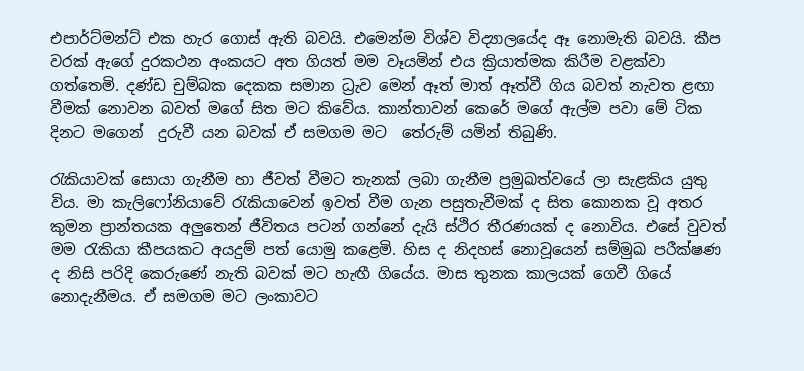එපාර්ට්මන්ට් එක හැර ගොස් ඇති බවයි. එමෙන්ම විශ්ව විද්‍යාලයේද ඈ නොමැති බවයි. කීප වරක් ඇගේ දුරකථන අංකයට අත ගියත් මම වෑයමින් එය ක්‍රියාත්මක කිරීම වළක්වා ගත්තෙමි. දණ්ඩ චුම්බක දෙකක සමාන ධ්‍රැව මෙන් ඈත් මාත් ඈත්වී ගිය බවත් නැවත ළඟා වීමක් නොවන බවත් මගේ සිත මට කිවේය. කාන්තාවන් කෙරේ මගේ ඇල්ම පවා මේ ටික දිනට මගෙන්  දුරුවී යන බවක් ඒ සමගම මට  තේරුම් යමින් තිබුණි.

රැකියාවක් සොයා ගැනීම හා ජීවත් වීමට තැනක් ලබා ගැනීම ප්‍රමුඛත්වයේ ලා සැළකිය යුතු විය. මා කැලිෆෝනියාවේ රැකියාවෙන් ඉවත් වීම ගැන පසුතැවීමක් ද සිත කොනක වූ අතර කුමන ප්‍රාන්තයක අලුතෙන් ජීවිතය පටන් ගන්නේ දැයි ස්ථිර තීරණයක් ද නොවිය. එසේ වුවත් මම රැකියා කීපයකට අයදුම් පත් යොමු කළෙමි. හිස ද නිදහස් නොවූයෙන් සම්මුඛ පරීක්ෂණ  ද නිසි පරිදි කෙරුණේ නැති බවක් මට හැඟී ගියේය. මාස තුනක කාලයක් ගෙවී ගියේ නොදැනීමය. ඒ සමගම මට ලංකාවට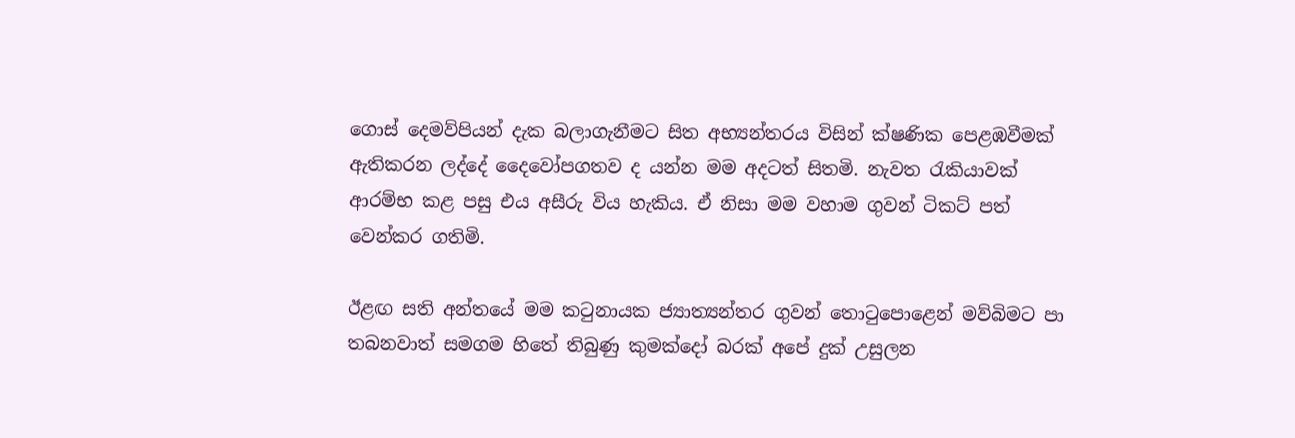ගොස් දෙමව්පියන් දැක බලාගැනීමට සිත අභ්‍යන්තරය විසින් ක්ෂණික පෙළඹවීමක් ඇතිකරන ලද්දේ දෛවෝපගතව ද යන්න මම අදටත් සිතමි. නැවත රැකියාවක් ආරම්භ කළ පසු එය අසීරු විය හැකිය. ඒ නිසා මම වහාම ගුවන් ටිකට් පත් වෙන්කර ගතිමි.

ඊළඟ සති අන්තයේ මම කටුනායක ජ්‍යාත්‍යන්තර ගුවන් තොටුපොළෙන් මව්බිමට පා තබනවාත් සමගම හිතේ තිබුණු කුමක්දෝ බරක් අපේ දුක් උසුලන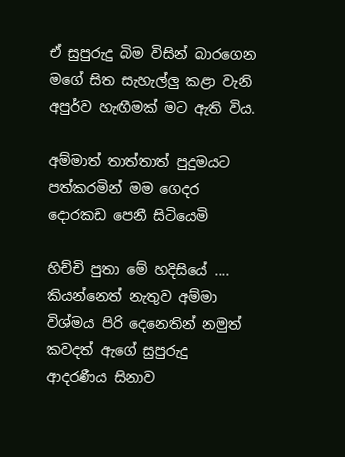ඒ සුපුරුදු බිම විසින් බාරගෙන මගේ සිත සැහැල්ලු කළා වැනි අපුර්ව හැඟීමක් මට ඇති විය.

අම්මාත් තාත්තාත් පුදුමයට පත්කරමින් මම ගෙදර දොරකඩ පෙනී සිටියෙමි

හිච්චි පුතා මේ හදිසියේ .... කියන්නෙත් නැතුව අම්මා විශ්මය පිරි දෙනෙතින් නමුත් කවදත් ඇගේ සුපුරුදු ආදරණීය සිනාව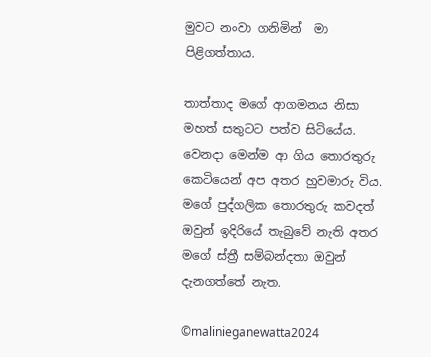මුවට නංවා ගනිමින්  මා පිළිගත්තාය.

තාත්තාද මගේ ආගමනය නිසා මහත් සතුටට පත්ව සිටියේය. වෙනදා මෙන්ම ආ ගිය තොරතුරු කෙටියෙන් අප අතර හුවමාරු විය. මගේ පුද්ගලික තොරතුරු කවදත් ඔවුන් ඉදිරියේ තැබුවේ නැති අතර මගේ ස්ත්‍රී සම්බන්දතා ඔවුන් දැනගත්තේ නැත.

©malinieganewatta2024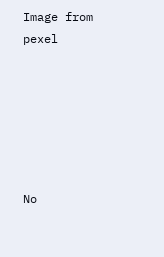Image from pexel






No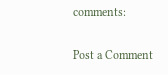comments:

Post a Comment